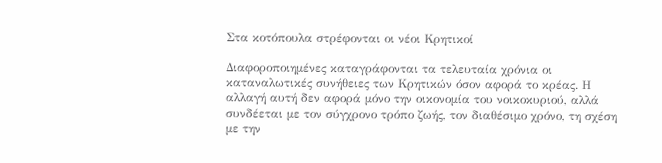Στα κοτόπουλα στρέφονται οι νέοι Κρητικοί

Διαφοροποιημένες καταγράφονται τα τελευταία χρόνια οι καταναλωτικές συνήθειες των Κρητικών όσον αφορά το κρέας. Η αλλαγή αυτή δεν αφορά μόνο την οικονομία του νοικοκυριού, αλλά συνδέεται με τον σύγχρονο τρόπο ζωής, τον διαθέσιμο χρόνο, τη σχέση με την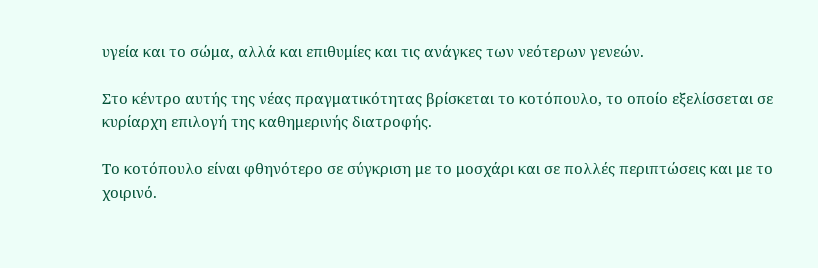υγεία και το σώμα, αλλά και επιθυμίες και τις ανάγκες των νεότερων γενεών.

Στο κέντρο αυτής της νέας πραγματικότητας βρίσκεται το κοτόπουλο, το οποίο εξελίσσεται σε κυρίαρχη επιλογή της καθημερινής διατροφής.

Το κοτόπουλο είναι φθηνότερο σε σύγκριση με το μοσχάρι και σε πολλές περιπτώσεις και με το χοιρινό.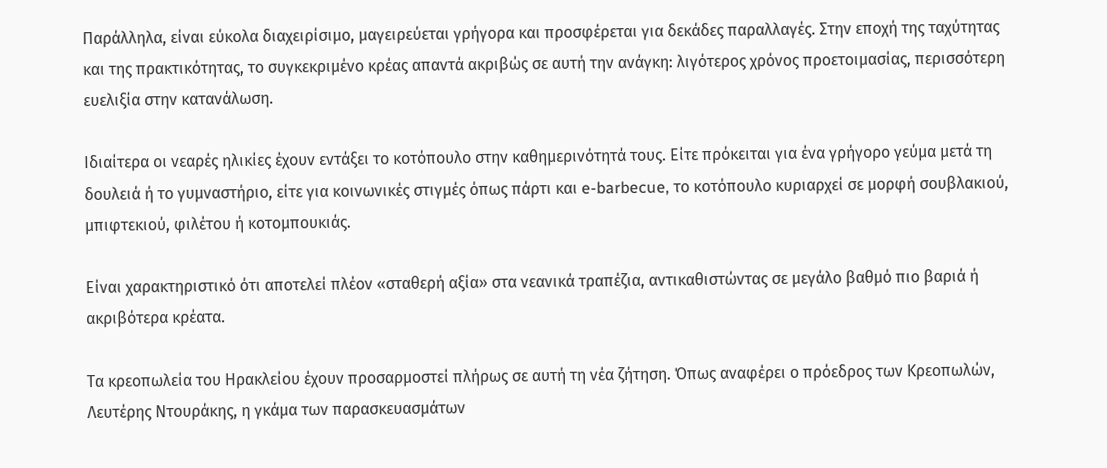Παράλληλα, είναι εύκολα διαχειρίσιμο, μαγειρεύεται γρήγορα και προσφέρεται για δεκάδες παραλλαγές. Στην εποχή της ταχύτητας και της πρακτικότητας, το συγκεκριμένο κρέας απαντά ακριβώς σε αυτή την ανάγκη: λιγότερος χρόνος προετοιμασίας, περισσότερη ευελιξία στην κατανάλωση.

Ιδιαίτερα οι νεαρές ηλικίες έχουν εντάξει το κοτόπουλο στην καθημερινότητά τους. Είτε πρόκειται για ένα γρήγορο γεύμα μετά τη δουλειά ή το γυμναστήριο, είτε για κοινωνικές στιγμές όπως πάρτι και e-barbecue, το κοτόπουλο κυριαρχεί σε μορφή σουβλακιού, μπιφτεκιού, φιλέτου ή κοτομπουκιάς.

Είναι χαρακτηριστικό ότι αποτελεί πλέον «σταθερή αξία» στα νεανικά τραπέζια, αντικαθιστώντας σε μεγάλο βαθμό πιο βαριά ή ακριβότερα κρέατα.

Τα κρεοπωλεία του Ηρακλείου έχουν προσαρμοστεί πλήρως σε αυτή τη νέα ζήτηση. Όπως αναφέρει ο πρόεδρος των Κρεοπωλών, Λευτέρης Ντουράκης, η γκάμα των παρασκευασμάτων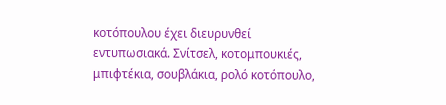κοτόπουλου έχει διευρυνθεί εντυπωσιακά. Σνίτσελ, κοτομπουκιές, μπιφτέκια, σουβλάκια, ρολό κοτόπουλο,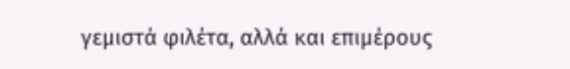γεμιστά φιλέτα, αλλά και επιμέρους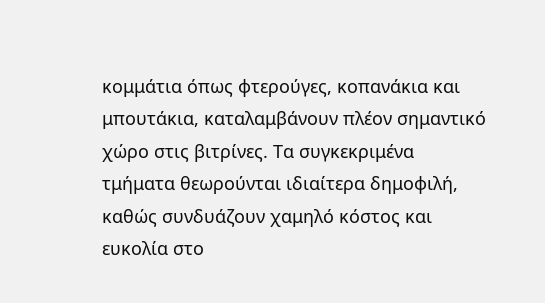κομμάτια όπως φτερούγες, κοπανάκια και μπουτάκια, καταλαμβάνουν πλέον σημαντικό χώρο στις βιτρίνες. Τα συγκεκριμένα τμήματα θεωρούνται ιδιαίτερα δημοφιλή, καθώς συνδυάζουν χαμηλό κόστος και ευκολία στο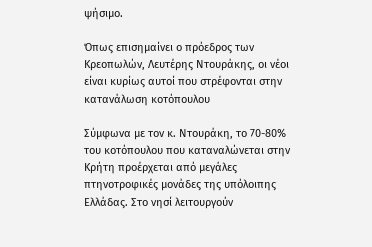ψήσιμο.

Όπως επισημαίνει ο πρόεδρος των Κρεοπωλών, Λευτέρης Ντουράκης, οι νέοι είναι κυρίως αυτοί που στρέφονται στην κατανάλωση κοτόπουλου

Σύμφωνα με τον κ. Ντουράκη, το 70-80% του κοτόπουλου που καταναλώνεται στην Κρήτη προέρχεται από μεγάλες πτηνοτροφικές μονάδες της υπόλοιπης Ελλάδας. Στο νησί λειτουργούν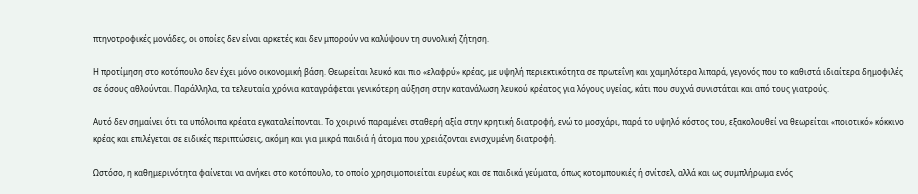πτηνοτροφικές μονάδες, οι οποίες δεν είναι αρκετές και δεν μπορούν να καλύψουν τη συνολική ζήτηση.

Η προτίμηση στο κοτόπουλο δεν έχει μόνο οικονομική βάση. Θεωρείται λευκό και πιο «ελαφρύ» κρέας, με υψηλή περιεκτικότητα σε πρωτεΐνη και χαμηλότερα λιπαρά, γεγονός που το καθιστά ιδιαίτερα δημοφιλές σε όσους αθλούνται. Παράλληλα, τα τελευταία χρόνια καταγράφεται γενικότερη αύξηση στην κατανάλωση λευκού κρέατος για λόγους υγείας, κάτι που συχνά συνιστάται και από τους γιατρούς.

Αυτό δεν σημαίνει ότι τα υπόλοιπα κρέατα εγκαταλείπονται. Το χοιρινό παραμένει σταθερή αξία στην κρητική διατροφή, ενώ το μοσχάρι, παρά το υψηλό κόστος του, εξακολουθεί να θεωρείται «ποιοτικό» κόκκινο κρέας και επιλέγεται σε ειδικές περιπτώσεις, ακόμη και για μικρά παιδιά ή άτομα που χρειάζονται ενισχυμένη διατροφή.

Ωστόσο, η καθημερινότητα φαίνεται να ανήκει στο κοτόπουλο, το οποίο χρησιμοποιείται ευρέως και σε παιδικά γεύματα, όπως κοτομπουκιές ή σνίτσελ, αλλά και ως συμπλήρωμα ενός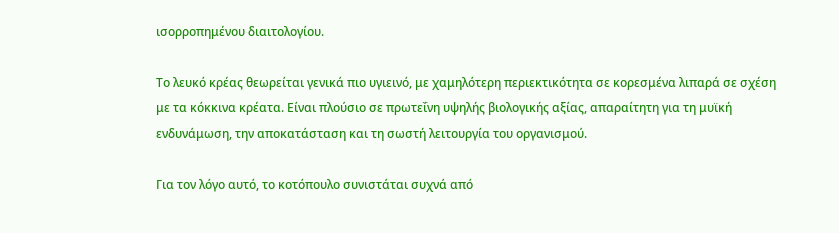ισορροπημένου διαιτολογίου.

Το λευκό κρέας θεωρείται γενικά πιο υγιεινό, με χαμηλότερη περιεκτικότητα σε κορεσμένα λιπαρά σε σχέση με τα κόκκινα κρέατα. Είναι πλούσιο σε πρωτεΐνη υψηλής βιολογικής αξίας, απαραίτητη για τη μυϊκή ενδυνάμωση, την αποκατάσταση και τη σωστή λειτουργία του οργανισμού.

Για τον λόγο αυτό, το κοτόπουλο συνιστάται συχνά από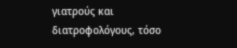γιατρούς και διατροφολόγους, τόσο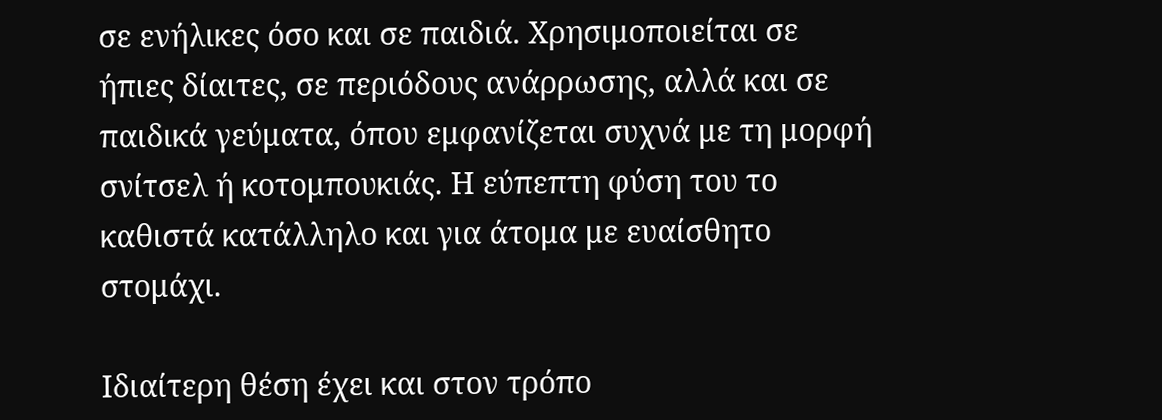σε ενήλικες όσο και σε παιδιά. Χρησιμοποιείται σε ήπιες δίαιτες, σε περιόδους ανάρρωσης, αλλά και σε παιδικά γεύματα, όπου εμφανίζεται συχνά με τη μορφή σνίτσελ ή κοτομπουκιάς. Η εύπεπτη φύση του το καθιστά κατάλληλο και για άτομα με ευαίσθητο στομάχι.

Ιδιαίτερη θέση έχει και στον τρόπο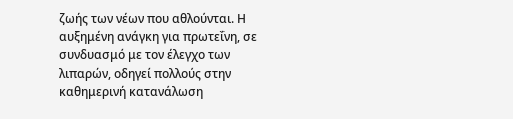ζωής των νέων που αθλούνται. Η αυξημένη ανάγκη για πρωτεΐνη, σε συνδυασμό με τον έλεγχο των λιπαρών, οδηγεί πολλούς στην καθημερινή κατανάλωση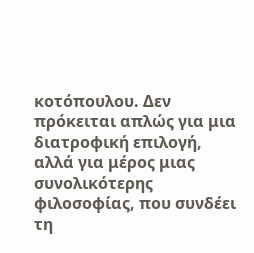κοτόπουλου. Δεν πρόκειται απλώς για μια διατροφική επιλογή, αλλά για μέρος μιας συνολικότερης φιλοσοφίας, που συνδέει τη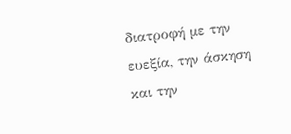διατροφή με την ευεξία, την άσκηση και την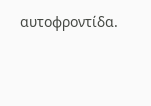αυτοφροντίδα.